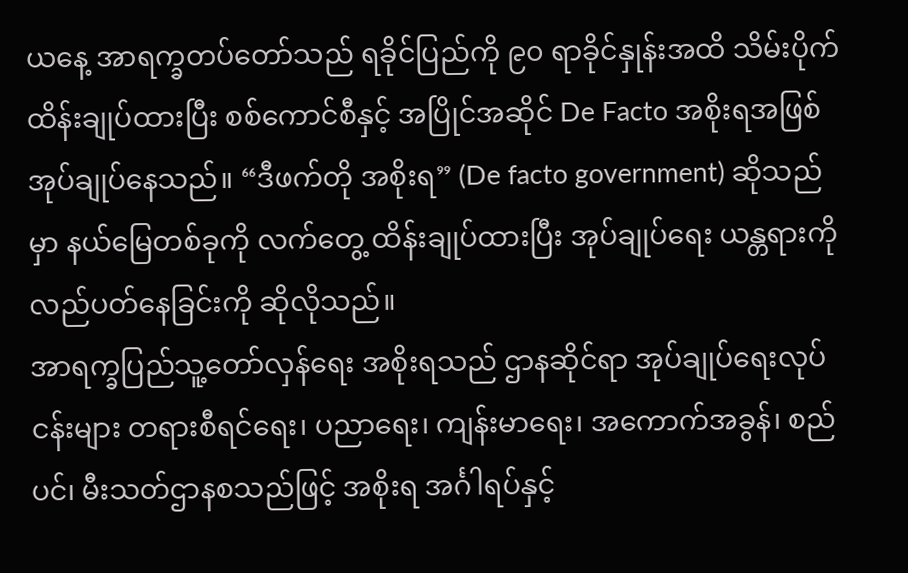ယနေ့ အာရက္ခတပ်တော်သည် ရခိုင်ပြည်ကို ၉၀ ရာခိုင်နှုန်းအထိ သိမ်းပိုက်ထိန်းချုပ်ထားပြီး စစ်ကောင်စီနှင့် အပြိုင်အဆိုင် De Facto အစိုးရအဖြစ် အုပ်ချုပ်နေသည်။ “ဒီဖက်တို အစိုးရ” (De facto government) ဆိုသည်မှာ နယ်မြေတစ်ခုကို လက်တွေ့ ထိန်းချုပ်ထားပြီး အုပ်ချုပ်ရေး ယန္တရားကို လည်ပတ်နေခြင်းကို ဆိုလိုသည်။
အာရက္ခပြည်သူ့တော်လှန်ရေး အစိုးရသည် ဌာနဆိုင်ရာ အုပ်ချုပ်ရေးလုပ်ငန်းများ တရားစီရင်ရေး၊ ပညာရေး၊ ကျန်းမာရေး၊ အကောက်အခွန်၊ စည်ပင်၊ မီးသတ်ဌာနစသည်ဖြင့် အစိုးရ အင်္ဂါရပ်နှင့်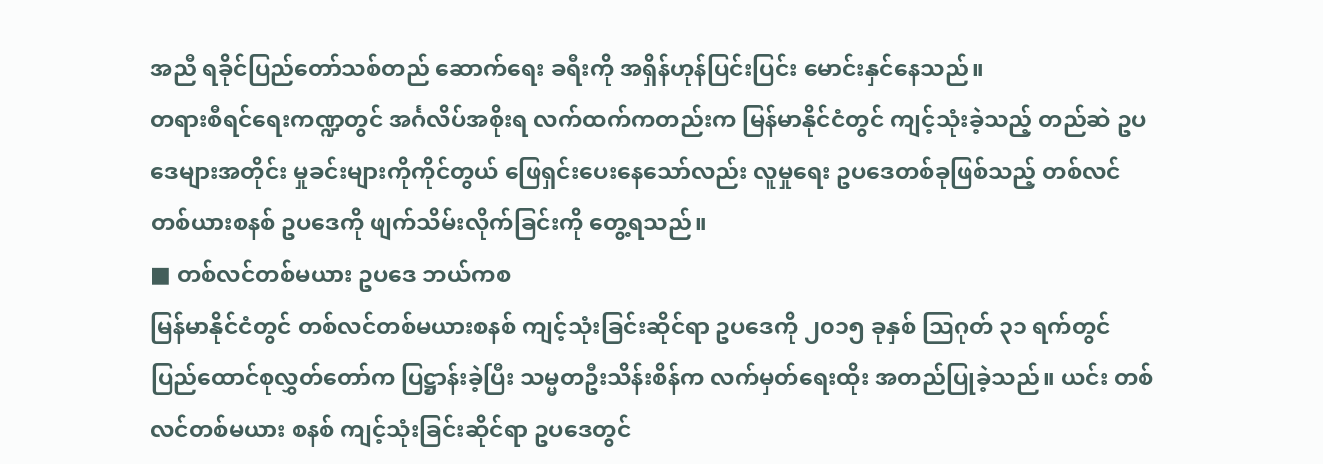အညီ ရခိုင်ပြည်တော်သစ်တည် ဆောက်ရေး ခရီးကို အရှိန်ဟုန်ပြင်းပြင်း မောင်းနှင်နေသည်။
တရားစီရင်ရေးကဏ္ဍတွင် အင်္ဂလိပ်အစိုးရ လက်ထက်ကတည်းက မြန်မာနိုင်ငံတွင် ကျင့်သုံးခဲ့သည့် တည်ဆဲ ဥပဒေများအတိုင်း မှုခင်းများကိုကိုင်တွယ် ဖြေရှင်းပေးနေသော်လည်း လူမှုရေး ဥပဒေတစ်ခုဖြစ်သည့် တစ်လင် တစ်ယားစနစ် ဥပဒေကို ဖျက်သိမ်းလိုက်ခြင်းကို တွေ့ရသည်။
■ တစ်လင်တစ်မယား ဥပဒေ ဘယ်ကစ
မြန်မာနိုင်ငံတွင် တစ်လင်တစ်မယားစနစ် ကျင့်သုံးခြင်းဆိုင်ရာ ဥပဒေကို ၂၀၁၅ ခုနှစ် သြဂုတ် ၃၁ ရက်တွင် ပြည်ထောင်စုလွှတ်တော်က ပြဋ္ဌာန်းခဲ့ပြီး သမ္မတဦးသိန်းစိန်က လက်မှတ်ရေးထိုး အတည်ပြုခဲ့သည်။ ယင်း တစ်လင်တစ်မယား စနစ် ကျင့်သုံးခြင်းဆိုင်ရာ ဥပဒေတွင်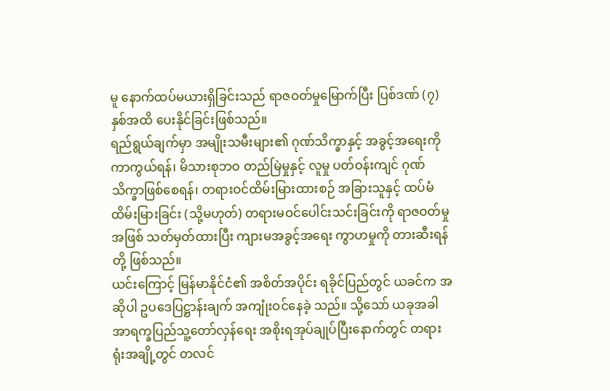မူ နောက်ထပ်မယားရှိခြင်းသည် ရာဇဝတ်မှုမြောက်ပြီး ပြစ်ဒဏ် (၇) နှစ်အထိ ပေးနိုင်ခြင်းဖြစ်သည်။
ရည်ရွယ်ချက်မှာ အမျိုးသမီးများ၏ ဂုဏ်သိက္ခာနှင့် အခွင့်အရေးကို ကာကွယ်ရန်၊ မိသားစုဘဝ တည်မြဲမှုနှင့် လူမှု ပတ်ဝန်းကျင် ဂုဏ်သိက္ခာဖြစ်စေရန်၊ တရားဝင်ထိမ်းမြားထားစဉ် အခြားသူနှင့် ထပ်မံထိမ်းမြားခြင်း (သို့မဟုတ်) တရားမဝင်ပေါင်းသင်းခြင်းကို ရာဇဝတ်မှုအဖြစ် သတ်မှတ်ထားပြီး ကျားမအခွင့်အရေး ကွာဟမှုကို တားဆီးရန်တို့ ဖြစ်သည်။
ယင်းကြောင့် မြန်မာနိုင်ငံ၏ အစိတ်အပိုင်း ရခိုင်ပြည်တွင် ယခင်က အဆိုပါ ဥပဒေပြဋ္ဌာန်းချက် အကျုံးဝင်နေခဲ့ သည်။ သို့သော် ယခုအခါ အာရက္ခပြည်သူ့တော်လှန်ရေး အစိုးရအုပ်ချုပ်ပြီးနောက်တွင် တရားရုံးအချို့တွင် တလင်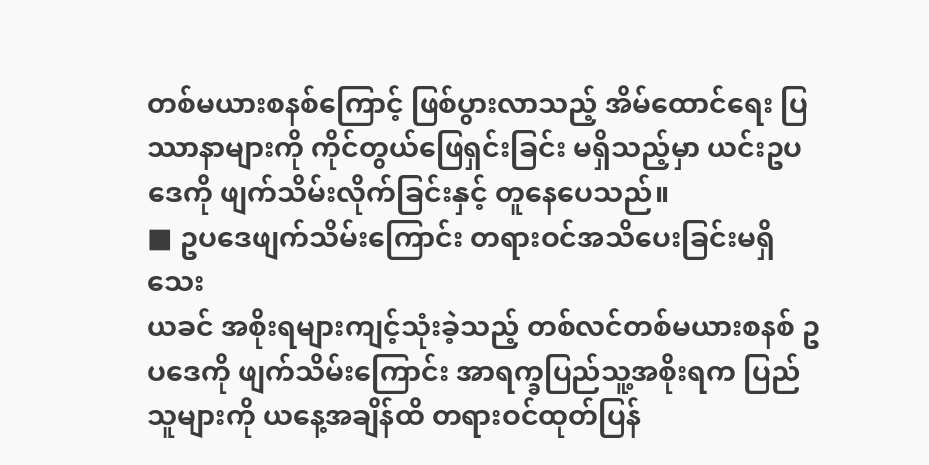တစ်မယားစနစ်ကြောင့် ဖြစ်ပွားလာသည့် အိမ်ထောင်ရေး ပြဿာနာများကို ကိုင်တွယ်ဖြေရှင်းခြင်း မရှိသည့်မှာ ယင်းဥပဒေကို ဖျက်သိမ်းလိုက်ခြင်းနှင့် တူနေပေသည်။
■ ဥပဒေဖျက်သိမ်းကြောင်း တရားဝင်အသိပေးခြင်းမရှိသေး
ယခင် အစိုးရများကျင့်သုံးခဲ့သည့် တစ်လင်တစ်မယားစနစ် ဥပဒေကို ဖျက်သိမ်းကြောင်း အာရက္ခပြည်သူ့အစိုးရက ပြည်သူများကို ယနေ့အချိန်ထိ တရားဝင်ထုတ်ပြန်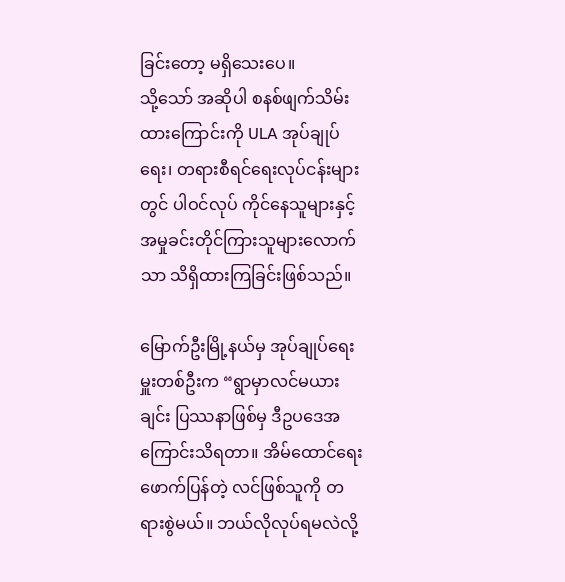ခြင်းတော့ မရှိသေးပေ။
သို့သော် အဆိုပါ စနစ်ဖျက်သိမ်းထားကြောင်းကို ULA အုပ်ချုပ်ရေး၊ တရားစီရင်ရေးလုပ်ငန်းများတွင် ပါဝင်လုပ် ကိုင်နေသူများနှင့် အမှုခင်းတိုင်ကြားသူများလောက်သာ သိရှိထားကြခြင်းဖြစ်သည်။

မြောက်ဦးမြို့နယ်မှ အုပ်ချုပ်ရေးမှူးတစ်ဦးက “ရွာမှာလင်မယားချင်း ပြဿနာဖြစ်မှ ဒီဥပဒေအကြောင်းသိရတာ။ အိမ်ထောင်ရေး ဖောက်ပြန်တဲ့ လင်ဖြစ်သူကို တရားစွဲမယ်။ ဘယ်လိုလုပ်ရမလဲလို့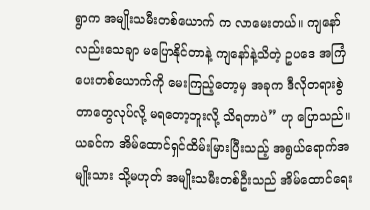ရွာက အမျိုးသမီးတစ်ယောက် က လာမေးတယ်။ ကျနော်လည်းသေချာ မပြောနိုင်တာနဲ့ ကျနော်နဲ့သိတဲ့ ဥပဒေ အကြံပေးတစ်ယောက်ကို မေးကြည့်တော့မှ အခုက ဒီလိုတရားစွဲတာတွေလုပ်လို့ မရတော့ဘူးလို့ သိရတာပဲ” ဟု ပြောသည်။
ယခင်က အိမ်ထောင်ရှင်ထိမ်းမြားပြီးသည့် အရွယ်ရောက်အမျိုးသား သို့မဟုတ် အမျိုးသမီးတစ်ဦးသည် အိမ်ထောင်ရေး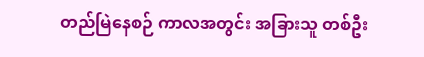တည်မြဲနေစဉ် ကာလအတွင်း အခြားသူ တစ်ဦး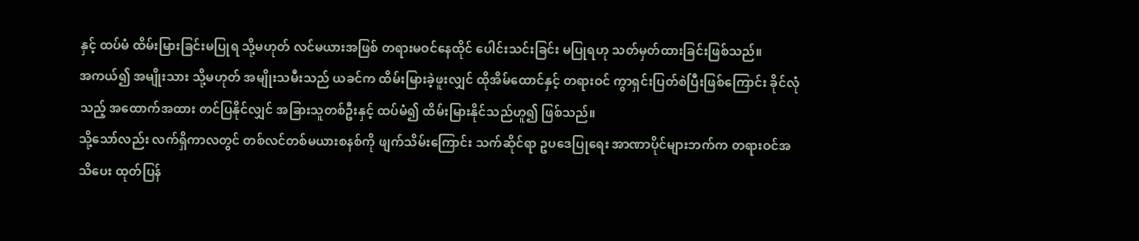နှင့် ထပ်မံ ထိမ်းမြားခြင်းမပြုရ သို့မဟုတ် လင်မယားအဖြစ် တရားမဝင်နေထိုင် ပေါင်းသင်းခြင်း မပြုရဟု သတ်မှတ်ထားခြင်းဖြစ်သည်။
အကယ်၍ အမျိုးသား သို့မဟုတ် အမျိုးသမီးသည် ယခင်က ထိမ်းမြားခဲ့ဖူးလျှင် ထိုအိမ်ထောင်နှင့် တရားဝင် ကွာရှင်းပြတ်စဲပြီးဖြစ်ကြောင်း ခိုင်လုံသည့် အထောက်အထား တင်ပြနိုင်လျှင် အခြားသူတစ်ဦးနှင့် ထပ်မံ၍ ထိမ်းမြားနိုင်သည်ဟူ၍ ဖြစ်သည်။
သို့သော်လည်း လက်ရှိကာလတွင် တစ်လင်တစ်မယားစနစ်ကို ဖျက်သိမ်းကြောင်း သက်ဆိုင်ရာ ဥပဒေပြုရေး အာဏာပိုင်များဘက်က တရားဝင်အသိပေး ထုတ်ပြန်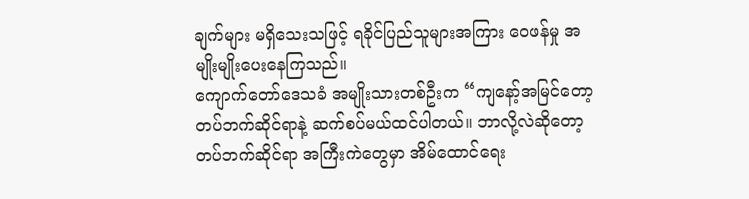ချက်များ မရှိသေးသဖြင့် ရခိုင်ပြည်သူများအကြား ဝေဖန်မှု အမျိုးမျိုးပေးနေကြသည်။
ကျောက်တော်ဒေသခံ အမျိုးသားတစ်ဦးက “ကျနော့်အမြင်တော့ တပ်ဘက်ဆိုင်ရာနဲ့ ဆက်စပ်မယ်ထင်ပါတယ်။ ဘာလို့လဲဆိုတော့ တပ်ဘက်ဆိုင်ရာ အကြီးကဲတွေမှာ အိမ်ထောင်ရေး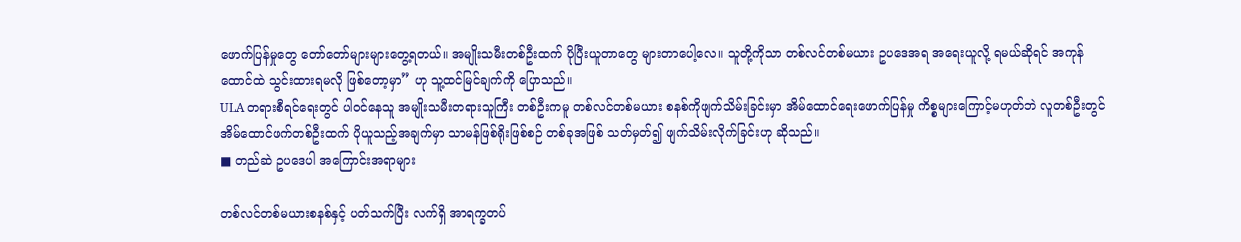ဖောက်ပြန်မှုတွေ တော်တော်များများတွေ့ရတယ်။ အမျိုးသမီးတစ်ဦးထက် ပိုပြီးယူတာတွေ များတာပေါ့လေ။ သူတို့ကိုသာ တစ်လင်တစ်မယား ဥပဒေအရ အရေးယူလို့ ရမယ်ဆိုရင် အကုန်ထောင်ထဲ သွင်းထားရမလို ဖြစ်တော့မှာ” ဟု သူ့ထင်မြင်ချက်ကို ပြောသည်။
ULA တရားစီရင်ရေးတွင် ပါဝင်နေသူ အမျိုးသမီးတရားသူကြီး တစ်ဦးကမူ တစ်လင်တစ်မယား စနစ်ကိုဖျက်သိမ်းခြင်းမှာ အိမ်ထောင်ရေးဖောက်ပြန်မှု ကိစ္စများကြောင့်မဟုတ်ဘဲ လူတစ်ဦးတွင် အိမ်ထောင်ဖက်တစ်ဦးထက် ပိုယူသည့်အချက်မှာ သာမန်ဖြစ်ရိုးဖြစ်စဉ် တစ်ခုအဖြစ် သတ်မှတ်၍ ဖျက်သိမ်းလိုက်ခြင်းဟု ဆိုသည်။
■ တည်ဆဲ ဥပဒေပါ အကြောင်းအရာများ

တစ်လင်တစ်မယားစနစ်နှင့် ပတ်သက်ပြီး လက်ရှိ အာရက္ခတပ်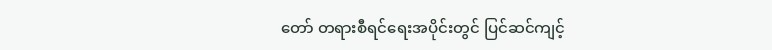တော် တရားစီရင်ရေးအပိုင်းတွင် ပြင်ဆင်ကျင့်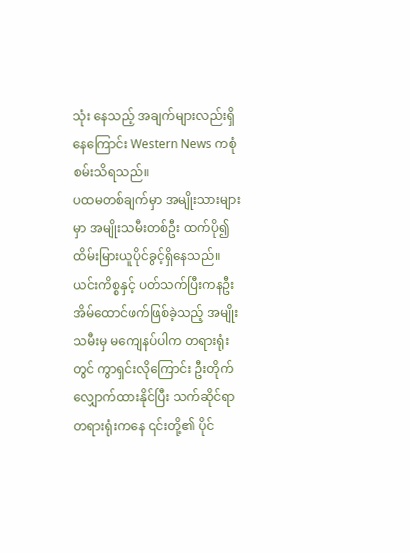သုံး နေသည့် အချက်များလည်းရှိနေကြောင်း Western News ကစုံစမ်းသိရသည်။
ပထမတစ်ချက်မှာ အမျိုးသားများမှာ အမျိုးသမီးတစ်ဦး ထက်ပို၍ ထိမ်းမြားယူပိုင်ခွင့်ရှိနေသည်။ ယင်းကိစ္စနှင့် ပတ်သက်ပြီးကနဦး အိမ်ထောင်ဖက်ဖြစ်ခဲ့သည့် အမျိုးသမီးမှ မကျေနပ်ပါက တရားရုံးတွင် ကွာရှင်းလိုကြောင်း ဦးတိုက်လျှောက်ထားနိုင်ပြီး သက်ဆိုင်ရာ တရားရုံးကနေ ၎င်းတို့၏ ပိုင်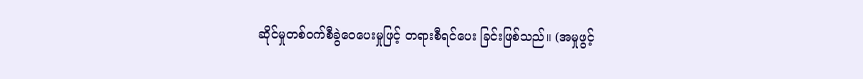ဆိုင်မှုတစ်ဝက်စီခွဲဝေပေးမှုဖြင့် တရားစီရင်ပေး ခြင်းဖြစ်သည်။ (အမှုဖွင့်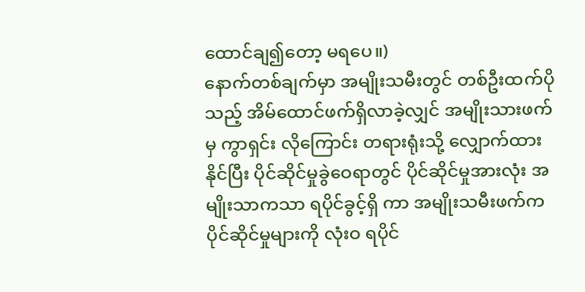ထောင်ချ၍တော့ မရပေ။)
နောက်တစ်ချက်မှာ အမျိုးသမီးတွင် တစ်ဦးထက်ပိုသည့် အိမ်ထောင်ဖက်ရှိလာခဲ့လျှင် အမျိုးသားဖက်မှ ကွာရှင်း လိုကြောင်း တရားရုံးသို့ လျှောက်ထားနိုင်ပြီး ပိုင်ဆိုင်မှုခွဲဝေရာတွင် ပိုင်ဆိုင်မှုအားလုံး အမျိုးသာကသာ ရပိုင်ခွင့်ရှိ ကာ အမျိုးသမီးဖက်က ပိုင်ဆိုင်မှုများကို လုံးဝ ရပိုင်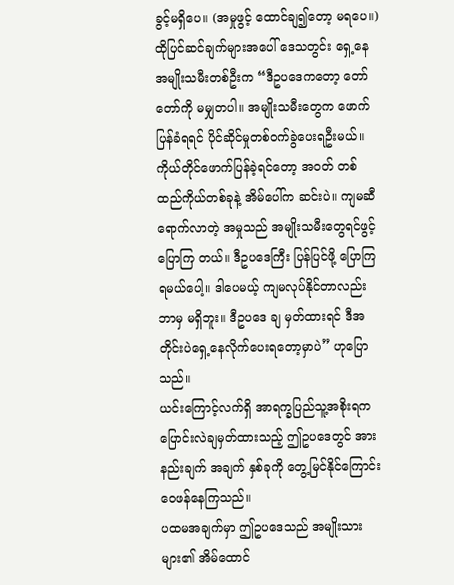ခွင့်မရှိပေ။ (အမှုဖွင့် ထောင်ချ၍တော့ မရပေ။)
ထိုပြင်ဆင်ချက်များအပေါ် ဒေသတွင်း ရှေ့နေအမျိုးသမီးတစ်ဦးက “ဒီဥပဒေကတော့ တော်တော်ကို မမျှတပါ။ အမျိုးသမီးတွေက ဖောက်ပြန်ခံရရင် ပိုင်ဆိုင်မှုတစ်ဝက်ခွဲပေးရဦးမယ်။ ကိုယ်တိုင်ဖောက်ပြန်ခဲ့ရင်တော့ အဝတ် တစ်ထည်ကိုယ်တစ်ခုနဲ့ အိမ်ပေါ်က ဆင်းပဲ။ ကျမဆီရောက်လာတဲ့ အမှုသည် အမျိုးသမီးတွေရင်ဖွင့်ပြောကြ တယ်။ ဒီဥပဒေကြီး ပြန်ပြင်ဖို့ ပြောကြရမယ်ပေါ့။ ဒါပေမယ့် ကျမလုပ်နိုင်တာလည်း ဘာမှ မရှိဘူး။ ဒီဥပဒေ ချ မှတ်ထားရင် ဒီအတိုင်းပဲရှေ့နေလိုက်ပေးရတော့မှာပဲ” ဟုပြောသည်။
ယင်းကြောင့်လက်ရှိ အာရက္ခပြည်သူ့အစိုးရက ပြောင်းလဲချမှတ်ထားသည့် ဤဥပဒေတွင် အားနည်းချက် အချက် နှစ်ခုကို တွေ့မြင်နိုင်ကြောင်း ဝေဖန်နေကြသည်။
ပထမအချက်မှာ ဤဥပဒေသည် အမျိုးသားများ၏ အိမ်ထောင်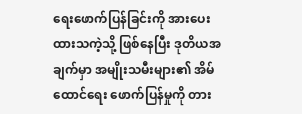ရေးဖောက်ပြန်ခြင်းကို အားပေးထားသကဲ့သို့ ဖြစ်နေပြီး ဒုတိယအချက်မှာ အမျိုးသမီးများ၏ အိမ်ထောင်ရေး ဖောက်ပြန်မှုကို တား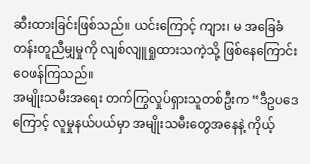ဆီးထားခြင်းဖြစ်သည်။ ယင်းကြောင့် ကျား၊ မ အခြေခံတန်းတူညီမျှမှုကို လျစ်လျူရှုထားသကဲ့သို့ ဖြစ်နေကြောင်း ဝေဖန်ကြသည်။
အမျိုးသမီးအရေး တက်ကြွလှုပ်ရှားသူတစ်ဦးက “ဒီဥပဒေကြောင့် လူမှုနယ်ပယ်မှာ အမျိုးသမီးတွေအနေနဲ့ ကိုယ့်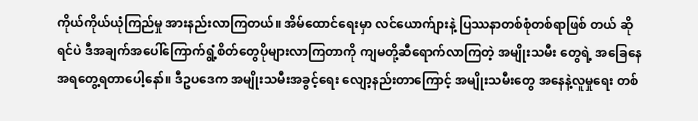ကိုယ်ကိုယ်ယုံကြည်မှု အားနည်းလာကြတယ်။ အိမ်ထောင်ရေးမှာ လင်ယောက်ျားနဲ့ ပြဿနာတစ်စုံတစ်ရာဖြစ် တယ် ဆိုရင်ပဲ ဒီအချက်အပေါ်ကြောက်ရွံ့စိတ်တွေပိုများလာကြတာကို ကျမတို့ဆီရောက်လာကြတဲ့ အမျိုးသမီး တွေရဲ့ အခြေနေအရတွေ့ရတာပေါ့နော်။ ဒီဥပဒေက အမျိုးသမီးအခွင့်ရေး လျော့နည်းတာကြောင့် အမျိုးသမီးတွေ အနေနဲ့လူမှုရေး တစ်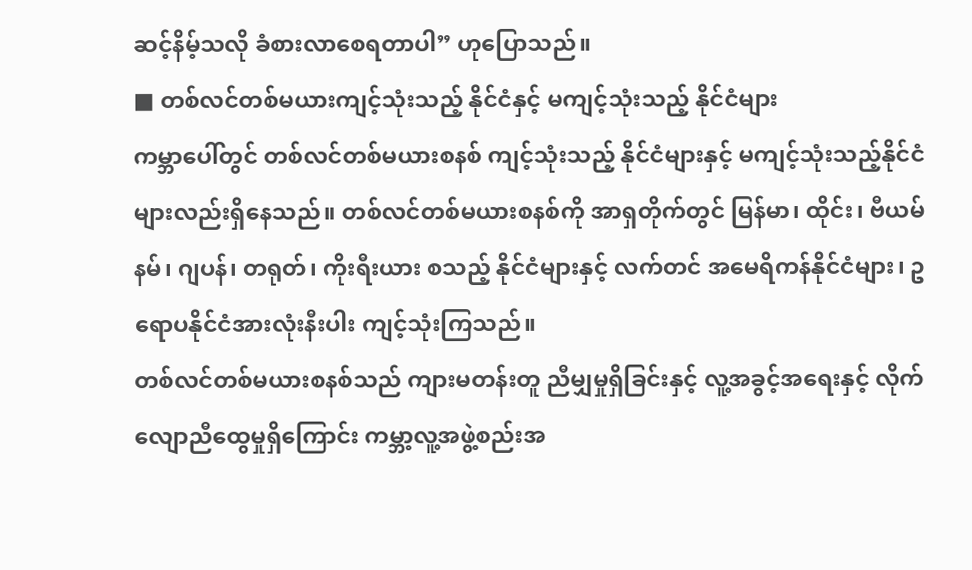ဆင့်နိမ့်သလို ခံစားလာစေရတာပါ” ဟုပြောသည်။
■ တစ်လင်တစ်မယားကျင့်သုံးသည့် နိုင်ငံနှင့် မကျင့်သုံးသည့် နိုင်ငံများ
ကမ္ဘာပေါ်တွင် တစ်လင်တစ်မယားစနစ် ကျင့်သုံးသည့် နိုင်ငံများနှင့် မကျင့်သုံးသည့်နိုင်ငံများလည်းရှိနေသည်။ တစ်လင်တစ်မယားစနစ်ကို အာရှတိုက်တွင် မြန်မာ၊ ထိုင်း၊ ဗီယမ်နမ်၊ ဂျပန်၊ တရုတ်၊ ကိုးရီးယား စသည့် နိုင်ငံများနှင့် လက်တင် အမေရိကန်နိုင်ငံများ၊ ဥရောပနိုင်ငံအားလုံးနီးပါး ကျင့်သုံးကြသည်။
တစ်လင်တစ်မယားစနစ်သည် ကျားမတန်းတူ ညီမျှမှုရှိခြင်းနှင့် လူ့အခွင့်အရေးနှင့် လိုက်လျောညီထွေမှုရှိကြောင်း ကမ္ဘာ့လူ့အဖွဲ့စည်းအ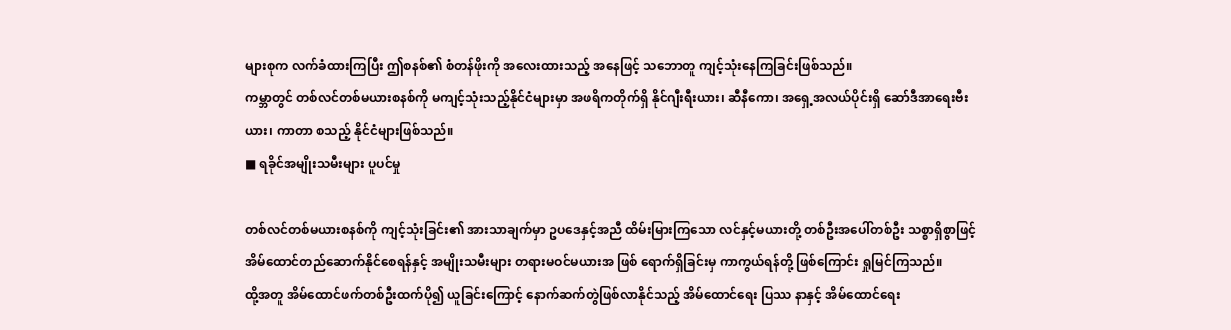များစုက လက်ခံထားကြပြီး ဤစနစ်၏ စံတန်ဖိုးကို အလေးထားသည့် အနေဖြင့် သဘောတူ ကျင့်သုံးနေကြခြင်းဖြစ်သည်။
ကမ္ဘာတွင် တစ်လင်တစ်မယားစနစ်ကို မကျင့်သုံးသည့်နိုင်ငံများမှာ အဖရိကတိုက်ရှိ နိုင်ဂျီးရီးယား၊ ဆီနီကော၊ အရှေ့အလယ်ပိုင်းရှိ ဆော်ဒီအာရေးဗီးယား၊ ကာတာ စသည့် နိုင်ငံများဖြစ်သည်။
■ ရခိုင်အမျိုးသမီးများ ပူပင်မှု

တစ်လင်တစ်မယားစနစ်ကို ကျင့်သုံးခြင်း၏ အားသာချက်မှာ ဥပဒေနှင့်အညီ ထိမ်းမြားကြသော လင်နှင့်မယားတို့ တစ်ဦးအပေါ်တစ်ဦး သစ္စာရှိစွာဖြင့် အိမ်ထောင်တည်ဆောက်နိုင်စေရန်နှင့် အမျိုးသမီးများ တရားမဝင်မယားအ ဖြစ် ရောက်ရှိခြင်းမှ ကာကွယ်ရန်တို့ ဖြစ်ကြောင်း ရှုမြင်ကြသည်။
ထို့အတူ အိမ်ထောင်ဖက်တစ်ဦးထက်ပို၍ ယူခြင်းကြောင့် နောက်ဆက်တွဲဖြစ်လာနိုင်သည့် အိမ်ထောင်ရေး ပြဿ နာနှင့် အိမ်ထောင်ရေး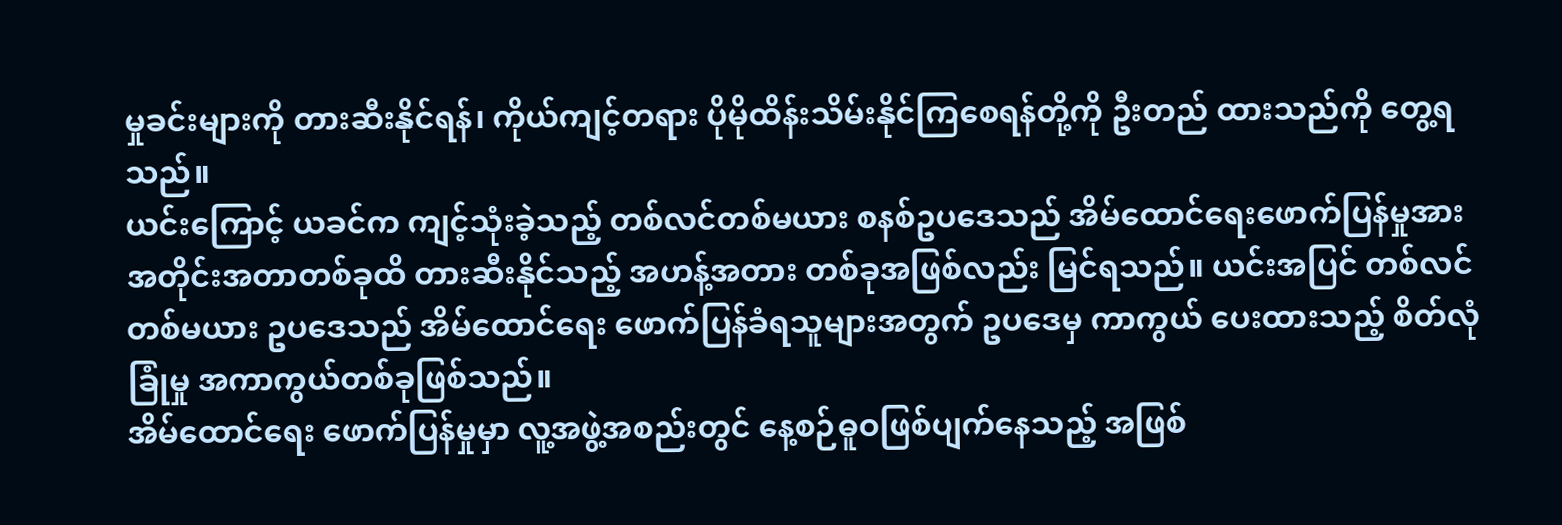မှုခင်းများကို တားဆီးနိုင်ရန်၊ ကိုယ်ကျင့်တရား ပိုမိုထိန်းသိမ်းနိုင်ကြစေရန်တို့ကို ဦးတည် ထားသည်ကို တွေ့ရသည်။
ယင်းကြောင့် ယခင်က ကျင့်သုံးခဲ့သည့် တစ်လင်တစ်မယား စနစ်ဥပဒေသည် အိမ်ထောင်ရေးဖောက်ပြန်မှုအား အတိုင်းအတာတစ်ခုထိ တားဆီးနိုင်သည့် အဟန့်အတား တစ်ခုအဖြစ်လည်း မြင်ရသည်။ ယင်းအပြင် တစ်လင်တစ်မယား ဥပဒေသည် အိမ်ထောင်ရေး ဖောက်ပြန်ခံရသူများအတွက် ဥပဒေမှ ကာကွယ် ပေးထားသည့် စိတ်လုံခြုံမှု အကာကွယ်တစ်ခုဖြစ်သည်။
အိမ်ထောင်ရေး ဖောက်ပြန်မှုမှာ လူ့အဖွဲ့အစည်းတွင် နေ့စဉ်ဓူဝဖြစ်ပျက်နေသည့် အဖြစ်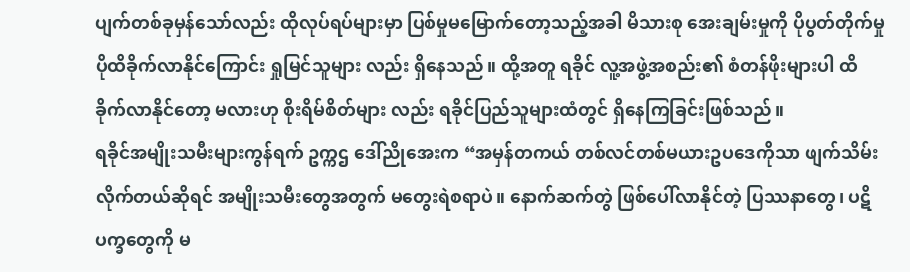ပျက်တစ်ခုမှန်သော်လည်း ထိုလုပ်ရပ်များမှာ ပြစ်မှုမမြောက်တော့သည့်အခါ မိသားစု အေးချမ်းမှုကို ပိုပွတ်တိုက်မှု ပိုထိခိုက်လာနိုင်ကြောင်း ရှုမြင်သူများ လည်း ရှိနေသည်။ ထို့အတူ ရခိုင် လူ့အဖွဲ့အစည်း၏ စံတန်ဖိုးများပါ ထိခိုက်လာနိုင်တော့ မလားဟု စိုးရိမ်စိတ်များ လည်း ရခိုင်ပြည်သူများထံတွင် ရှိနေကြခြင်းဖြစ်သည်။
ရခိုင်အမျိုးသမီးများကွန်ရက် ဥက္ကဌ ဒေါ်ညိုအေးက “အမှန်တကယ် တစ်လင်တစ်မယားဥပဒေကိုသာ ဖျက်သိမ်း လိုက်တယ်ဆိုရင် အမျိုးသမီးတွေအတွက် မတွေးရဲစရာပဲ။ နောက်ဆက်တွဲ ဖြစ်ပေါ်လာနိုင်တဲ့ ပြဿနာတွေ၊ ပဋိပက္ခတွေကို မ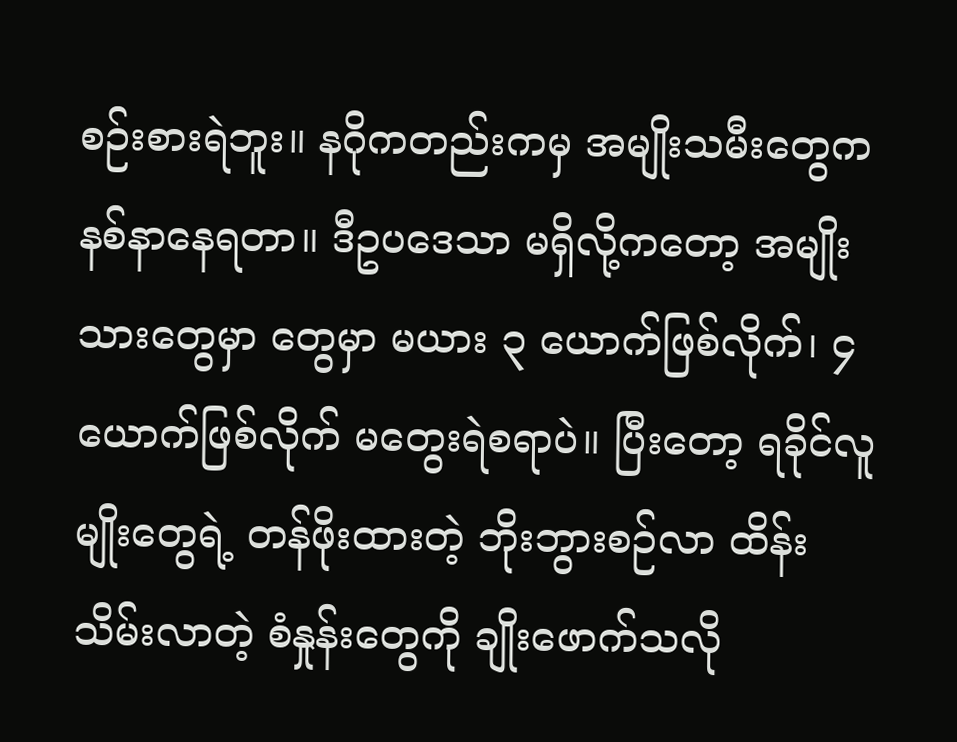စဉ်းစားရဲဘူး။ နဂိုကတည်းကမှ အမျိုးသမီးတွေက နစ်နာနေရတာ။ ဒီဥပဒေသာ မရှိလို့ကတော့ အမျိုးသားတွေမှာ တွေမှာ မယား ၃ ယောက်ဖြစ်လိုက်၊ ၄ ယောက်ဖြစ်လိုက် မတွေးရဲစရာပဲ။ ပြီးတော့ ရခိုင်လူမျိုးတွေရဲ့ တန်ဖိုးထားတဲ့ ဘိုးဘွားစဉ်လာ ထိန်းသိမ်းလာတဲ့ စံနှုန်းတွေကို ချိုးဖောက်သလို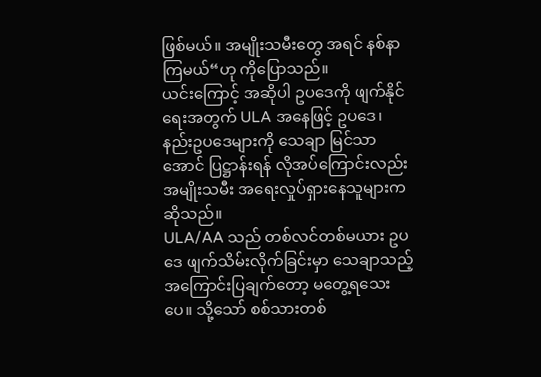ဖြစ်မယ်။ အမျိုးသမီးတွေ အရင် နစ်နာကြမယ်“ဟု ကိုပြောသည်။
ယင်းကြောင့် အဆိုပါ ဥပဒေကို ဖျက်နိုင်ရေးအတွက် ULA အနေဖြင့် ဥပဒေ၊ နည်းဥပဒေများကို သေချာ မြင်သာ အောင် ပြဋ္ဌာန်းရန် လိုအပ်ကြောင်းလည်း အမျိုးသမီး အရေးလှုပ်ရှားနေသူများက ဆိုသည်။
ULA/AA သည် တစ်လင်တစ်မယား ဥပဒေ ဖျက်သိမ်းလိုက်ခြင်းမှာ သေချာသည့် အကြောင်းပြချက်တော့ မတွေ့ရသေးပေ။ သို့သော် စစ်သားတစ်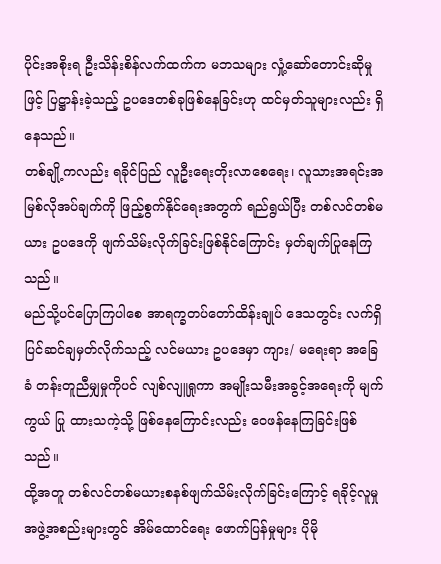ပိုင်းအစိုးရ ဦးသိန်းစိန်လက်ထက်က မဘသများ လှုံ့ဆော်တောင်းဆိုမှုဖြင့် ပြဋ္ဌာန်းခဲ့သည့် ဥပဒေတစ်ခုဖြစ်နေခြင်းဟု ထင်မှတ်သူများလည်း ရှိနေသည်။
တစ်ချို့ကလည်း ရခိုင်ပြည် လူဦးရေးတိုးလာစေရေး၊ လူသားအရင်းအမြစ်လိုအပ်ချက်ကို ဖြည့်စွက်နိုင်ရေးအတွက် ရည်ရွယ်ပြီး တစ်လင်တစ်မယား ဥပဒေကို ဖျက်သိမ်းလိုက်ခြင်းဖြစ်နိုင်ကြောင်း မှတ်ချက်ပြုနေကြသည်။
မည်သို့ပင်ပြောကြပါစေ အာရက္ခတပ်တော်ထိန်းချုပ် ဒေသတွင်း လက်ရှိ ပြင်ဆင်ချမှတ်လိုက်သည့် လင်မယား ဥပဒေမှာ ကျား/ မရေးရာ အခြေခံ တန်းတူညီမျှမှုကိုပင် လျစ်လျူရှုကာ အမျိုးသမီးအခွင့်အရေးကို မျက်ကွယ် ပြု ထားသကဲ့သို့ ဖြစ်နေကြောင်းလည်း ဝေဖန်နေကြခြင်းဖြစ်သည်။
ထို့အတူ တစ်လင်တစ်မယားစနစ်ဖျက်သိမ်းလိုက်ခြင်းကြောင့် ရခိုင့်လူမှုအဖွဲ့အစည်းများတွင် အိမ်ထောင်ရေး ဖောက်ပြန်မှုများ ပိုမို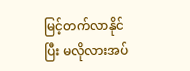မြင့်တက်လာနိုင်ပြီး မလိုလားအပ်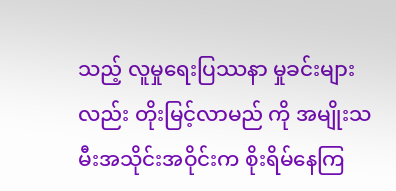သည့် လူမှုရေးပြဿနာ မှုခင်းများလည်း တိုးမြင့်လာမည် ကို အမျိုးသမီးအသိုင်းအဝိုင်းက စိုးရိမ်နေကြ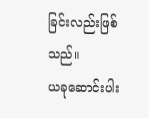ခြင်းလည်းဖြစ်သည်။
ယခုဆောင်းပါး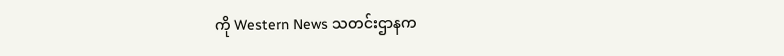ကို Western News သတင်းဌာနက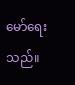မော်ရေးသည်။